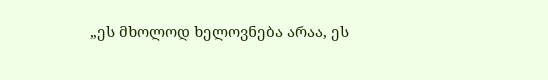„ეს მხოლოდ ხელოვნება არაა, ეს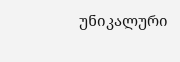უნიკალური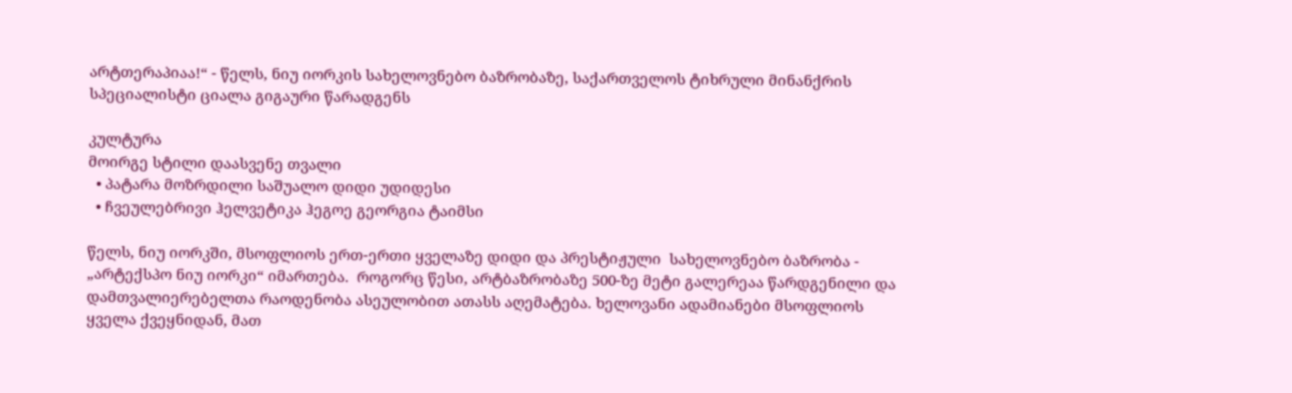არტთერაპიაა!“ - წელს, ნიუ იორკის სახელოვნებო ბაზრობაზე, საქართველოს ტიხრული მინანქრის სპეციალისტი ციალა გიგაური წარადგენს

კულტურა
მოირგე სტილი დაასვენე თვალი
  • პატარა მოზრდილი საშუალო დიდი უდიდესი
  • ჩვეულებრივი ჰელვეტიკა ჰეგოე გეორგია ტაიმსი

წელს, ნიუ იორკში, მსოფლიოს ერთ-ერთი ყველაზე დიდი და პრესტიჟული  სახელოვნებო ბაზრობა - „არტექსპო ნიუ იორკი“ იმართება.  როგორც წესი, არტბაზრობაზე 500-ზე მეტი გალერეაა წარდგენილი და დამთვალიერებელთა რაოდენობა ასეულობით ათასს აღემატება. ხელოვანი ადამიანები მსოფლიოს ყველა ქვეყნიდან, მათ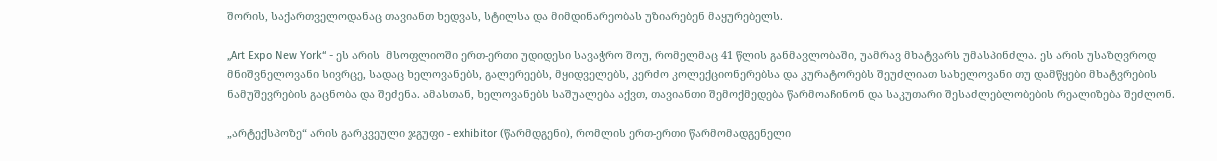შორის, საქართველოდანაც თავიანთ ხედვას, სტილსა და მიმდინარეობას უზიარებენ მაყურებელს.

„Art Expo New York“ - ეს არის  მსოფლიოში ერთ-ერთი უდიდესი სავაჭრო შოუ, რომელმაც 41 წლის განმავლობაში, უამრავ მხატვარს უმასპინძლა. ეს არის უსაზღვროდ მნიშვნელოვანი სივრცე, სადაც ხელოვანებს, გალერეებს, მყიდველებს, კერძო კოლექციონერებსა და კურატორებს შეუძლიათ სახელოვანი თუ დამწყები მხატვრების ნამუშევრების გაცნობა და შეძენა. ამასთან, ხელოვანებს საშუალება აქვთ, თავიანთი შემოქმედება წარმოაჩინონ და საკუთარი შესაძლებლობების რეალიზება შეძლონ.

„არტექსპოზე“ არის გარკვეული ჯგუფი - exhibitor (წარმდგენი), რომლის ერთ-ერთი წარმომადგენელი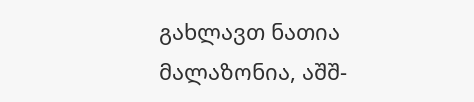გახლავთ ნათია მალაზონია, აშშ-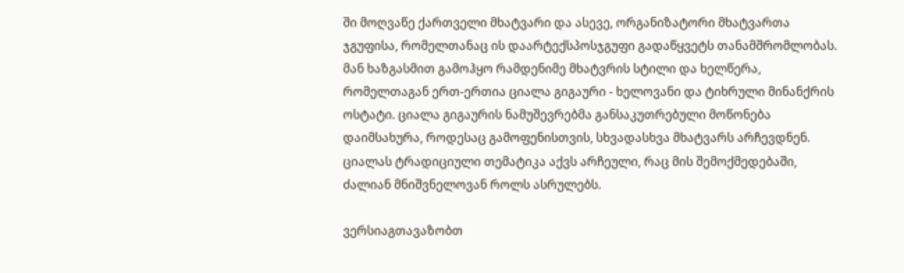ში მოღვაწე ქართველი მხატვარი და ასევე, ორგანიზატორი მხატვართა ჯგუფისა, რომელთანაც ის დაარტექსპოსჯგუფი გადაწყვეტს თანამშრომლობას. მან ხაზგასმით გამოჰყო რამდენიმე მხატვრის სტილი და ხელწერა, რომელთაგან ერთ-ერთია ციალა გიგაური - ხელოვანი და ტიხრული მინანქრის ოსტატი. ციალა გიგაურის ნამუშევრებმა განსაკუთრებული მოწონება დაიმსახურა, როდესაც გამოფენისთვის, სხვადასხვა მხატვარს არჩევდნენ. ციალას ტრადიციული თემატიკა აქვს არჩეული, რაც მის შემოქმედებაში, ძალიან მნიშვნელოვან როლს ასრულებს.

ვერსიაგთავაზობთ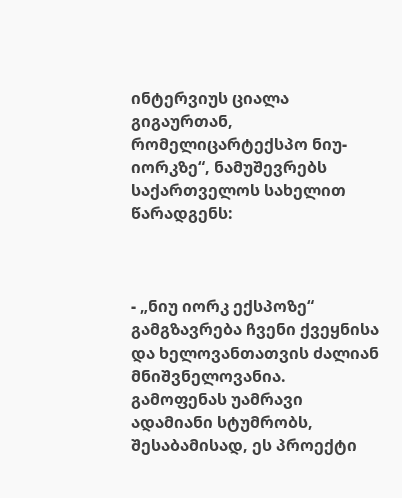ინტერვიუს ციალა გიგაურთან, რომელიცარტექსპო ნიუ-იორკზე“, ნამუშევრებს საქართველოს სახელით წარადგენს:



- „ნიუ იორკ ექსპოზე“ გამგზავრება ჩვენი ქვეყნისა და ხელოვანთათვის ძალიან მნიშვნელოვანია. გამოფენას უამრავი ადამიანი სტუმრობს, შესაბამისად, ეს პროექტი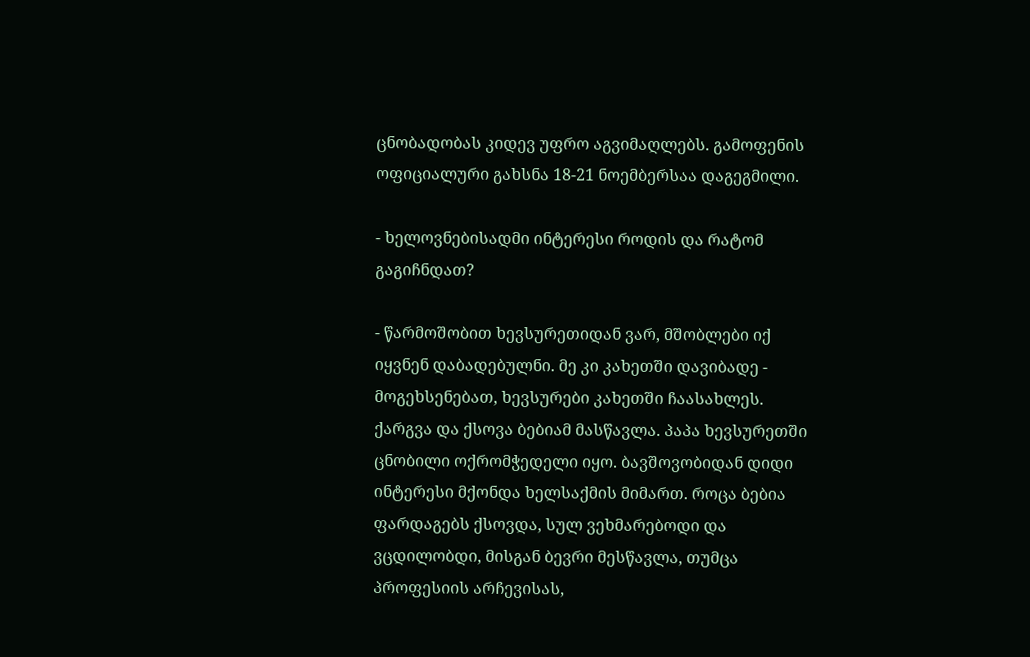ცნობადობას კიდევ უფრო აგვიმაღლებს. გამოფენის ოფიციალური გახსნა 18-21 ნოემბერსაა დაგეგმილი.

- ხელოვნებისადმი ინტერესი როდის და რატომ გაგიჩნდათ?

- წარმოშობით ხევსურეთიდან ვარ, მშობლები იქ იყვნენ დაბადებულნი. მე კი კახეთში დავიბადე - მოგეხსენებათ, ხევსურები კახეთში ჩაასახლეს. ქარგვა და ქსოვა ბებიამ მასწავლა. პაპა ხევსურეთში ცნობილი ოქრომჭედელი იყო. ბავშოვობიდან დიდი ინტერესი მქონდა ხელსაქმის მიმართ. როცა ბებია ფარდაგებს ქსოვდა, სულ ვეხმარებოდი და ვცდილობდი, მისგან ბევრი მესწავლა, თუმცა პროფესიის არჩევისას,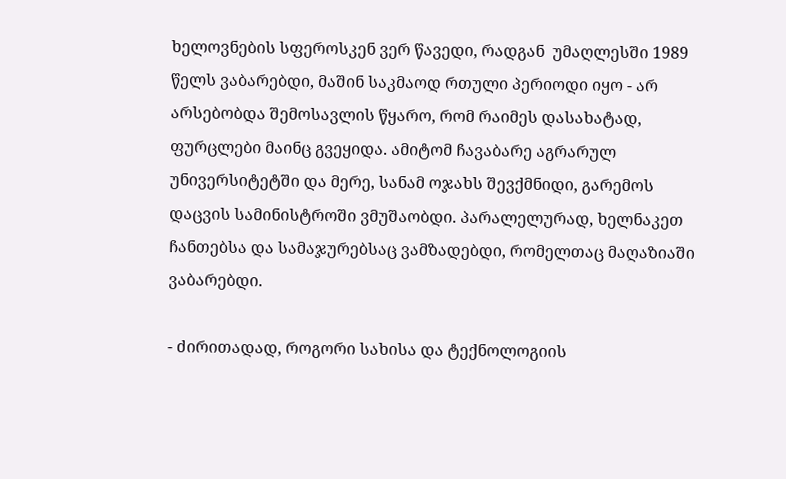ხელოვნების სფეროსკენ ვერ წავედი, რადგან  უმაღლესში 1989 წელს ვაბარებდი, მაშინ საკმაოდ რთული პერიოდი იყო - არ არსებობდა შემოსავლის წყარო, რომ რაიმეს დასახატად, ფურცლები მაინც გვეყიდა. ამიტომ ჩავაბარე აგრარულ უნივერსიტეტში და მერე, სანამ ოჯახს შევქმნიდი, გარემოს დაცვის სამინისტროში ვმუშაობდი. პარალელურად, ხელნაკეთ ჩანთებსა და სამაჯურებსაც ვამზადებდი, რომელთაც მაღაზიაში ვაბარებდი.

- ძირითადად, როგორი სახისა და ტექნოლოგიის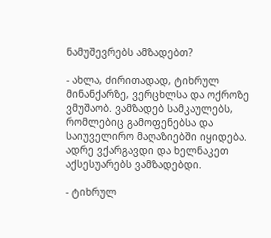ნამუშევრებს ამზადებთ?

- ახლა, ძირითადად, ტიხრულ მინანქარზე, ვერცხლსა და ოქროზე ვმუშაობ. ვამზადებ სამკაულებს, რომლებიც გამოფენებსა და საიუველირო მაღაზიებში იყიდება. ადრე ვქარგავდი და ხელნაკეთ აქსესუარებს ვამზადებდი.

- ტიხრულ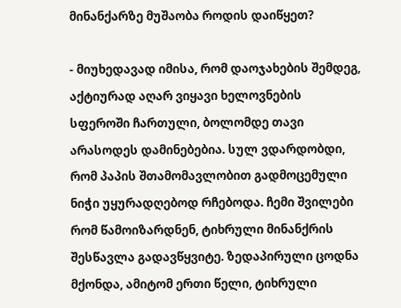მინანქარზე მუშაობა როდის დაიწყეთ?

- მიუხედავად იმისა, რომ დაოჯახების შემდეგ, აქტიურად აღარ ვიყავი ხელოვნების სფეროში ჩართული, ბოლომდე თავი არასოდეს დამინებებია. სულ ვდარდობდი, რომ პაპის შთამომავლობით გადმოცემული ნიჭი უყურადღებოდ რჩებოდა. ჩემი შვილები რომ წამოიზარდნენ, ტიხრული მინანქრის შესწავლა გადავწყვიტე. ზედაპირული ცოდნა მქონდა, ამიტომ ერთი წელი, ტიხრული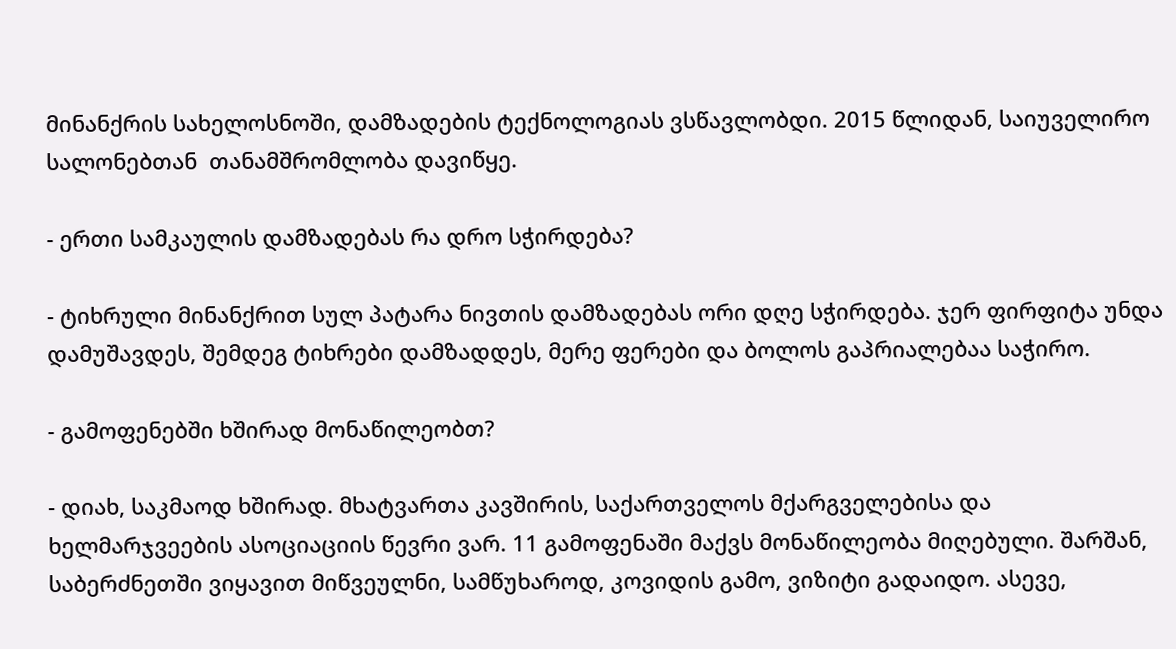მინანქრის სახელოსნოში, დამზადების ტექნოლოგიას ვსწავლობდი. 2015 წლიდან, საიუველირო სალონებთან  თანამშრომლობა დავიწყე.

- ერთი სამკაულის დამზადებას რა დრო სჭირდება?

- ტიხრული მინანქრით სულ პატარა ნივთის დამზადებას ორი დღე სჭირდება. ჯერ ფირფიტა უნდა დამუშავდეს, შემდეგ ტიხრები დამზადდეს, მერე ფერები და ბოლოს გაპრიალებაა საჭირო.

- გამოფენებში ხშირად მონაწილეობთ?

- დიახ, საკმაოდ ხშირად. მხატვართა კავშირის, საქართველოს მქარგველებისა და ხელმარჯვეების ასოციაციის წევრი ვარ. 11 გამოფენაში მაქვს მონაწილეობა მიღებული. შარშან, საბერძნეთში ვიყავით მიწვეულნი, სამწუხაროდ, კოვიდის გამო, ვიზიტი გადაიდო. ასევე,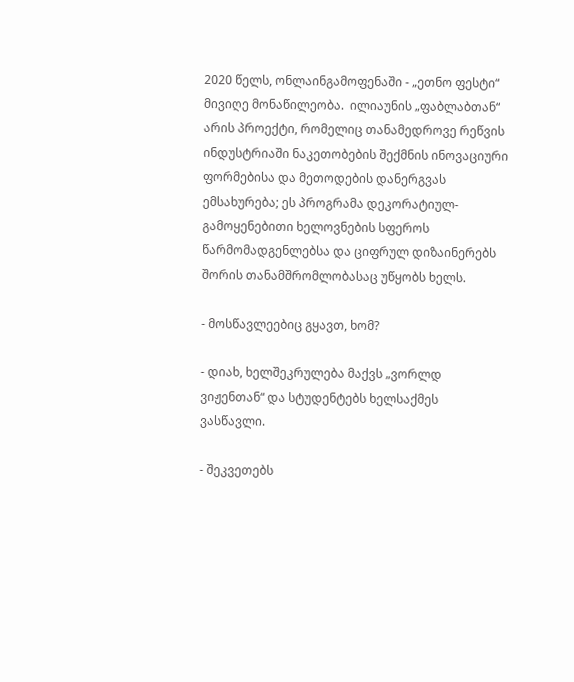2020 წელს, ონლაინგამოფენაში - „ეთნო ფესტი“ მივიღე მონაწილეობა.  ილიაუნის „ფაბლაბთან“ არის პროექტი, რომელიც თანამედროვე რეწვის ინდუსტრიაში ნაკეთობების შექმნის ინოვაციური ფორმებისა და მეთოდების დანერგვას ემსახურება; ეს პროგრამა დეკორატიულ-გამოყენებითი ხელოვნების სფეროს წარმომადგენლებსა და ციფრულ დიზაინერებს შორის თანამშრომლობასაც უწყობს ხელს.

- მოსწავლეებიც გყავთ, ხომ?

- დიახ, ხელშეკრულება მაქვს „ვორლდ ვიჟენთან“ და სტუდენტებს ხელსაქმეს ვასწავლი.

- შეკვეთებს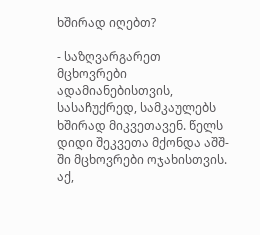ხშირად იღებთ?

- საზღვარგარეთ მცხოვრები ადამიანებისთვის, სასაჩუქრედ, სამკაულებს ხშირად მიკვეთავენ. წელს დიდი შეკვეთა მქონდა აშშ-ში მცხოვრები ოჯახისთვის. აქ,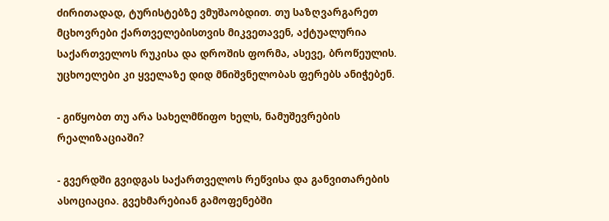ძირითადად, ტურისტებზე ვმუშაობდით. თუ საზღვარგარეთ მცხოვრები ქართველებისთვის მიკვეთავენ, აქტუალურია საქართველოს რუკისა და დროშის ფორმა, ასევე, ბროწეულის. უცხოელები კი ყველაზე დიდ მნიშვნელობას ფერებს ანიჭებენ.

- გიწყობთ თუ არა სახელმწიფო ხელს, ნამუშევრების რეალიზაციაში?

- გვერდში გვიდგას საქართველოს რეწვისა და განვითარების ასოციაცია. გვეხმარებიან გამოფენებში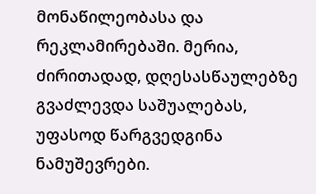მონაწილეობასა და რეკლამირებაში. მერია, ძირითადად, დღესასწაულებზე გვაძლევდა საშუალებას, უფასოდ წარგვედგინა ნამუშევრები.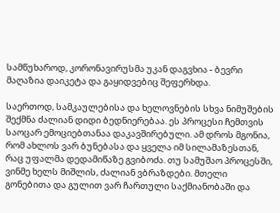სამწუხაროდ, კორონავირუსმა უკან დაგვხია - ბევრი მაღაზია დაიკეტა და გაყიდვებიც შეფერხდა.

საერთოდ, სამკაულებისა და ხელოვნების სხვა ნიმუშების შექმნა ძალიან დიდი ბედნიერებაა. ეს პროცესი ჩემთვის საოცარ ემოციებთანაა დაკავშირებული. ამ დროს მგონია, რომ ახლოს ვარ ბუნებასა და ყველა იმ სილამაზესთან, რაც უფალმა დედამიწაზე გვიბოძა. თუ სამუშაო პროცესში, ვინმე ხელს მიშლის, ძალიან ვბრაზდები. მთელი გონებითა და გულით ვარ ჩართული საქმიანობაში და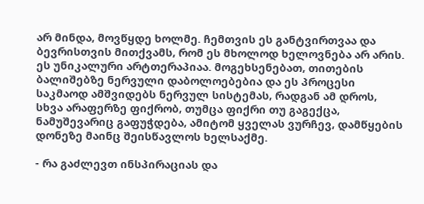არ მინდა, მოვწყდე ხოლმე. ჩემთვის ეს განტვირთვაა და ბევრისთვის მითქვამს, რომ ეს მხოლოდ ხელოვნება არ არის.  ეს უნიკალური არტთერაპიაა. მოგეხსენებათ, თითების ბალიშებზე ნერვული დაბოლოებებია და ეს პროცესი საკმაოდ ამშვიდებს ნერვულ სისტემას, რადგან ამ დროს, სხვა არაფერზე ფიქრობ, თუმცა ფიქრი თუ გაგექცა, ნამუშევარიც გაფუჭდება, ამიტომ ყველას ვურჩევ, დამწყების დონეზე მაინც შეისწავლოს ხელსაქმე.

- რა გაძლევთ ინსპირაციას და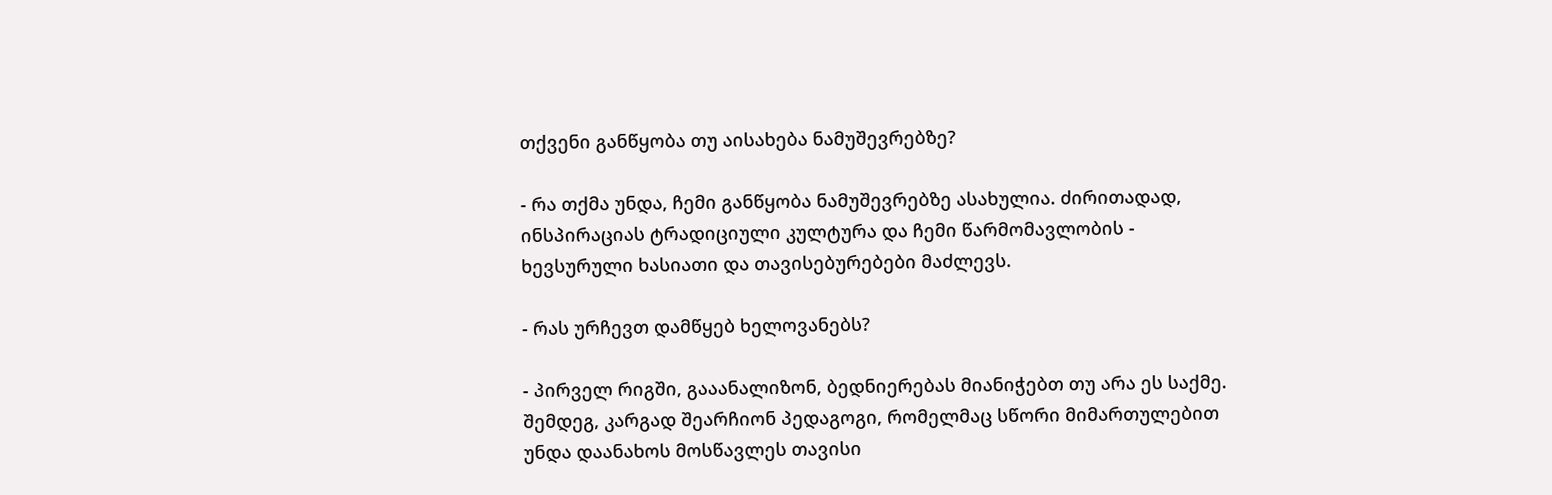თქვენი განწყობა თუ აისახება ნამუშევრებზე?

- რა თქმა უნდა, ჩემი განწყობა ნამუშევრებზე ასახულია. ძირითადად, ინსპირაციას ტრადიციული კულტურა და ჩემი წარმომავლობის - ხევსურული ხასიათი და თავისებურებები მაძლევს.

- რას ურჩევთ დამწყებ ხელოვანებს?

- პირველ რიგში, გააანალიზონ, ბედნიერებას მიანიჭებთ თუ არა ეს საქმე. შემდეგ, კარგად შეარჩიონ პედაგოგი, რომელმაც სწორი მიმართულებით უნდა დაანახოს მოსწავლეს თავისი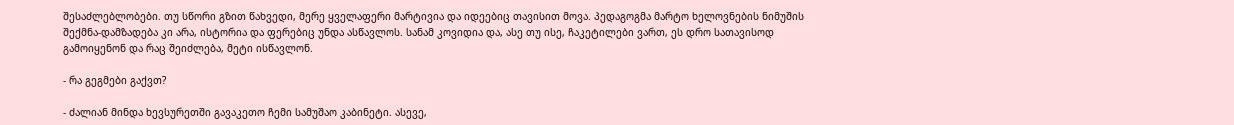შესაძლებლობები. თუ სწორი გზით წახვედი, მერე ყველაფერი მარტივია და იდეებიც თავისით მოვა. პედაგოგმა მარტო ხელოვნების ნიმუშის შექმნა-დამზადება კი არა, ისტორია და ფერებიც უნდა ასწავლოს. სანამ კოვიდია და, ასე თუ ისე, ჩაკეტილები ვართ, ეს დრო სათავისოდ გამოიყენონ და რაც შეიძლება, მეტი ისწავლონ.

- რა გეგმები გაქვთ?

- ძალიან მინდა ხევსურეთში გავაკეთო ჩემი სამუშაო კაბინეტი. ასევე,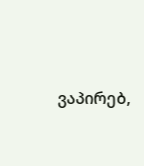ვაპირებ,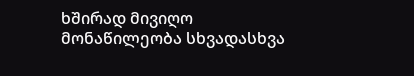ხშირად მივიღო მონაწილეობა სხვადასხვა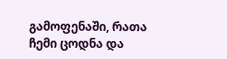გამოფენაში, რათა ჩემი ცოდნა და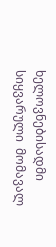ხელოვნებისადმი სიყვარული  მომავალ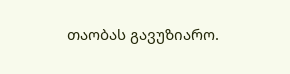თაობას გავუზიარო.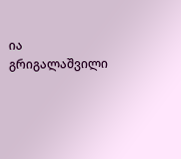ია გრიგალაშვილი